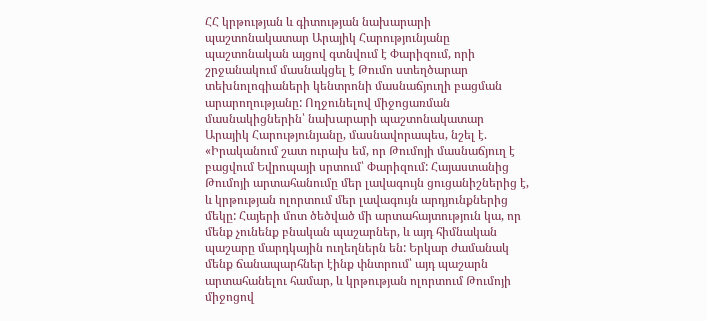ՀՀ կրթության և գիտության նախարարի պաշտոնակատար Արայիկ Հարությունյանը պաշտոնական այցով գտնվում է Փարիզում, որի շրջանակում մասնակցել է Թումո ստեղծարար տեխնոլոգիաների կենտրոնի մասնաճյուղի բացման արարողությանը: Ողջունելով միջոցառման մասնակիցներին՝ նախարարի պաշտոնակատար Արայիկ Հարությունյանը, մասնավորապես, նշել է. «Իրականում շատ ուրախ եմ, որ Թումոյի մասնաճյուղ է բացվում Եվրոպայի սրտում՝ Փարիզում: Հայաստանից Թումոյի արտահանումը մեր լավագույն ցուցանիշներից է, և կրթության ոլորտում մեր լավագույն արդյունքներից մեկը: Հայերի մոտ ծեծված մի արտահայտություն կա, որ մենք չունենք բնական պաշարներ, և այդ հիմնական պաշարը մարդկային ուղեղներն են: Երկար ժամանակ մենք ճանապարհներ էինք փնտրում՝ այդ պաշարն արտահանելու համար, և կրթության ոլորտում Թումոյի միջոցով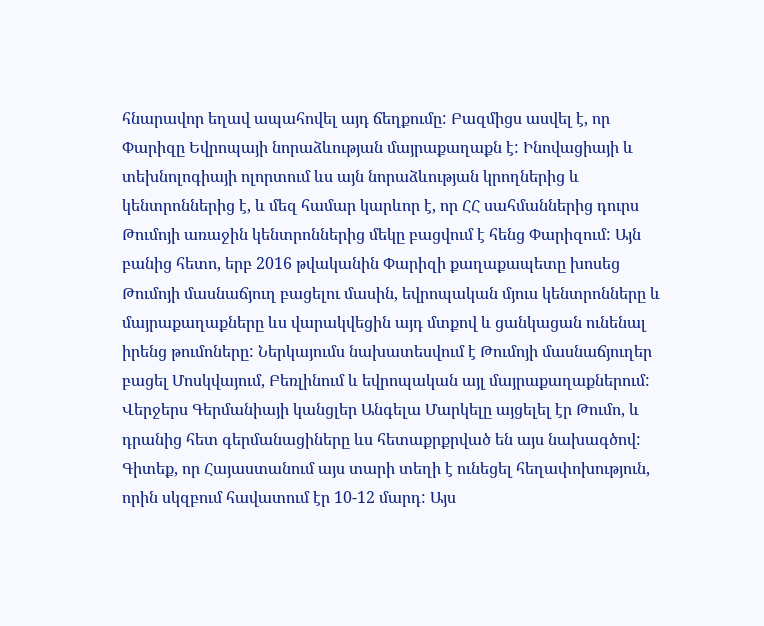հնարավոր եղավ ապահովել այդ ճեղքումը: Բազմիցս ասվել է, որ Փարիզը Եվրոպայի նորաձևության մայրաքաղաքն է: Ինովացիայի և տեխնոլոգիայի ոլորտում ևս այն նորաձևության կրողներից և կենտրոններից է, և մեզ համար կարևոր է, որ ՀՀ սահմաններից դուրս Թումոյի առաջին կենտրոններից մեկը բացվում է հենց Փարիզում: Այն բանից հետո, երբ 2016 թվականին Փարիզի քաղաքապետը խոսեց Թումոյի մասնաճյուղ բացելու մասին, եվրոպական մյուս կենտրոնները և մայրաքաղաքները ևս վարակվեցին այդ մտքով և ցանկացան ունենալ իրենց թումոները: Ներկայումս նախատեսվում է Թումոյի մասնաճյուղեր բացել Մոսկվայում, Բեռլինում և եվրոպական այլ մայրաքաղաքներում: Վերջերս Գերմանիայի կանցլեր Անգելա Մարկելը այցելել էր Թումո, և դրանից հետ գերմանացիները ևս հետաքրքրված են այս նախագծով: Գիտեք, որ Հայաստանում այս տարի տեղի է ունեցել հեղափոխություն, որին սկզբում հավատում էր 10-12 մարդ: Այս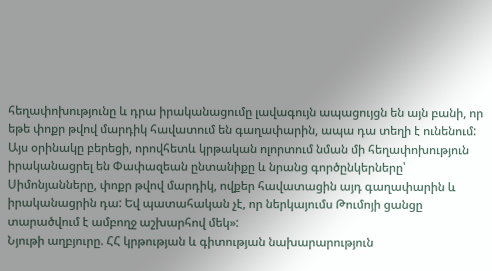հեղափոխությունը և դրա իրականացումը լավագույն ապացույցն են այն բանի, որ եթե փոքր թվով մարդիկ հավատում են գաղափարին, ապա դա տեղի է ունենում: Այս օրինակը բերեցի, որովհետև կրթական ոլորտում նման մի հեղափոխություն իրականացրել են Փափազեան ընտանիքը և նրանց գործընկերները՝ Սիմոնյանները, փոքր թվով մարդիկ, ովքեր հավատացին այդ գաղափարին և իրականացրին դա: Եվ պատահական չէ, որ ներկայումս Թումոյի ցանցը տարածվում է ամբողջ աշխարհով մեկ»:
Նյութի աղբյուրը. ՀՀ կրթության և գիտության նախարարություն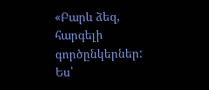«Բարև ձեզ, հարգելի գործընկերներ: Ես՝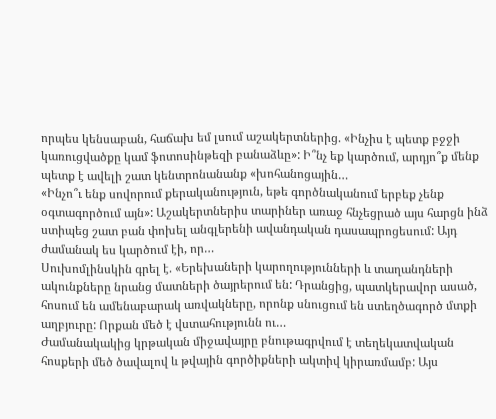որպես կենսաբան, հաճախ եմ լսում աշակերտներից. «Ինչիս է պետք բջջի կառուցվածքը կամ ֆոտոսինթեզի բանաձևը»: Ի՞նչ եք կարծում, արդյո՞ք մենք պետք է ավելի շատ կենտրոնանանք «խոհանոցային…
«Ինչո՞ւ ենք սովորում քերականություն, եթե գործնականում երբեք չենք օգտագործում այն»: Աշակերտներիս տարիներ առաջ հնչեցրած այս հարցն ինձ ստիպեց շատ բան փոխել անգլերենի ավանդական դասապրոցեսում: Այդ ժամանակ ես կարծում էի, որ…
Սուխոմլինսկին գրել է. «Երեխաների կարողությունների և տաղանդների ակունքները նրանց մատների ծայրերում են: Դրանցից, պատկերավոր ասած, հոսում են ամենաբարակ առվակները, որոնք սնուցում են ստեղծագործ մտքի աղբյուրը: Որքան մեծ է վստահությունն ու…
Ժամանակակից կրթական միջավայրը բնութագրվում է տեղեկատվական հոսքերի մեծ ծավալով և թվային գործիքների ակտիվ կիրառմամբ: Այս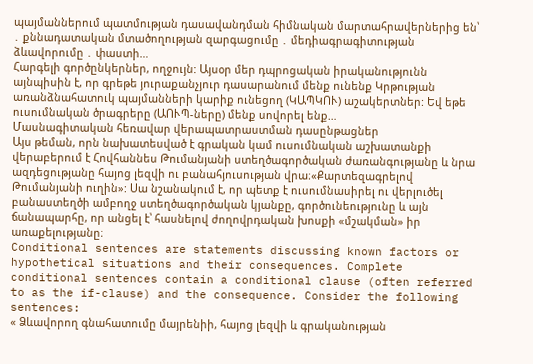պայմաններում պատմության դասավանդման հիմնական մարտահրավերներից են՝ ․ քննադատական մտածողության զարգացումը ․ մեդիագրագիտության ձևավորումը ․ փաստի…
Հարգելի գործընկերներ, ողջույն: Այսօր մեր դպրոցական իրականությունն այնպիսին է, որ գրեթե յուրաքանչյուր դասարանում մենք ունենք Կրթության առանձնահատուկ պայմանների կարիք ունեցող (ԿԱՊԿՈՒ) աշակերտներ: Եվ եթե ուսումնական ծրագրերը (ԱՈՒՊ-ները) մենք սովորել ենք…
Մասնագիտական հեռավար վերապատրաստման դասընթացներ
Այս թեման, որն նախատեսված է գրական կամ ուսումնական աշխատանքի վերաբերում է Հովհաննես Թումանյանի ստեղծագործական ժառանգությանը և նրա ազդեցությանը հայոց լեզվի ու բանահյուսության վրա։«Քարտեզագրելով Թումանյանի ուղին»: Սա նշանակում է, որ պետք է ուսումնասիրել ու վերլուծել բանաստեղծի ամբողջ ստեղծագործական կյանքը, գործունեությունը և այն ճանապարհը, որ անցել է՝ հասնելով ժողովրդական խոսքի «մշակման» իր առաքելությանը։
Conditional sentences are statements discussing known factors or hypothetical situations and their consequences. Complete conditional sentences contain a conditional clause (often referred to as the if-clause) and the consequence. Consider the following sentences:
« Ձևավորող գնահատումը մայրենիի, հայոց լեզվի և գրականության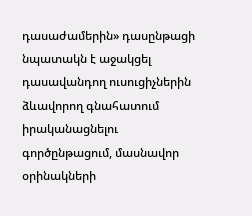դասաժամերին» դասընթացի նպատակն է աջակցել դասավանդող ուսուցիչներին ձևավորող գնահատում իրականացնելու գործընթացում, մասնավոր օրինակների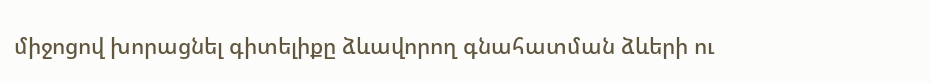միջոցով խորացնել գիտելիքը ձևավորող գնահատման ձևերի ու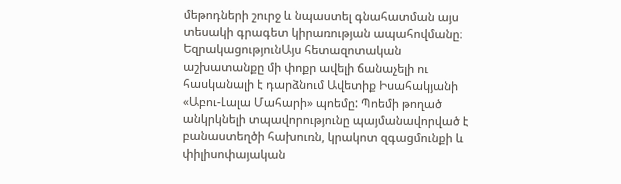մեթոդների շուրջ և նպաստել գնահատման այս տեսակի գրագետ կիրառության ապահովմանը։
ԵզրակացությունԱյս հետազոտական աշխատանքը մի փոքր ավելի ճանաչելի ու հասկանալի է դարձնում Ավետիք Իսահակյանի «Աբու-Լալա Մահարի» պոեմը: Պոեմի թողած անկրկնելի տպավորությունը պայմանավորված է բանաստեղծի հախուռն, կրակոտ զգացմունքի և փիլիսոփայական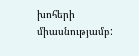խոհերի միասնությամբ: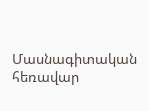Մասնագիտական հեռավար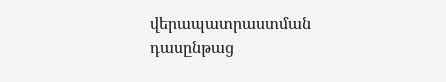վերապատրաստման դասընթաց